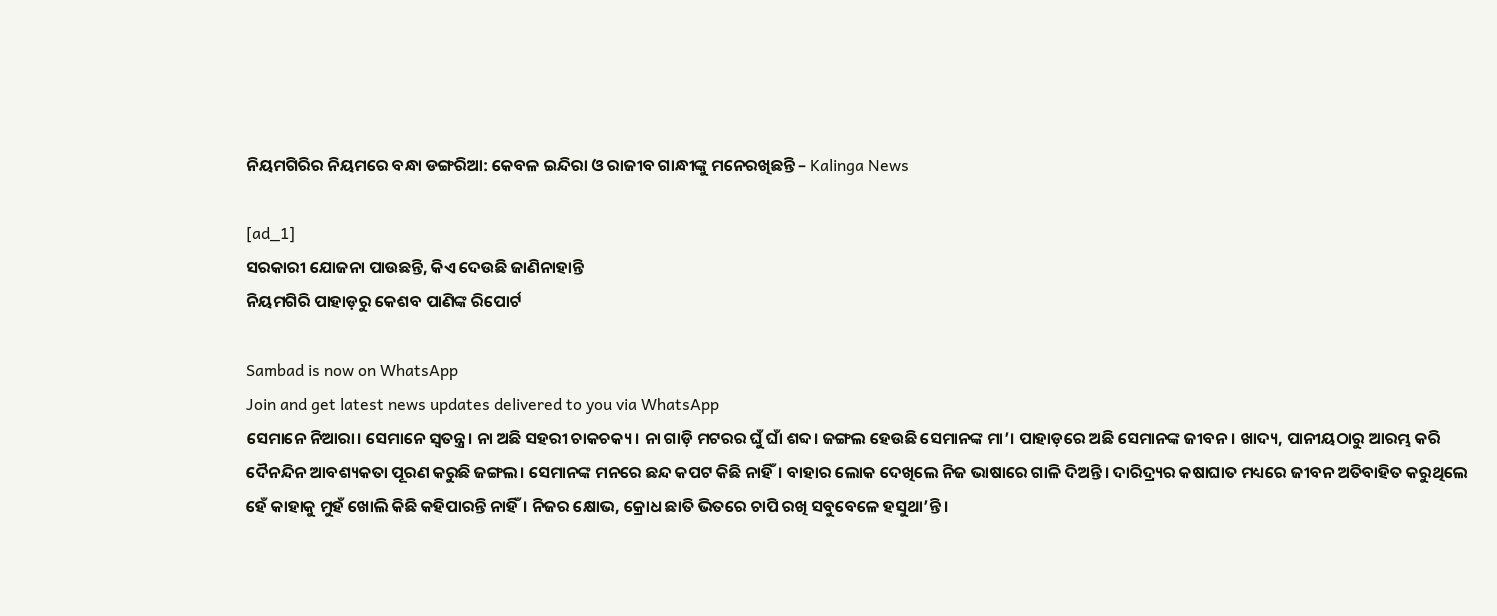ନିୟମଗିରିର ନିୟମରେ ବନ୍ଧା ଡଙ୍ଗରିଆ: କେବଳ ଇନ୍ଦିରା ଓ ରାଜୀବ ଗାନ୍ଧୀଙ୍କୁ ମନେରଖିଛନ୍ତି – Kalinga News

[ad_1]
ସରକାରୀ ଯୋଜନା ପାଉଛନ୍ତି, କିଏ ଦେଉଛି ଜାଣିନାହାନ୍ତି
ନିୟମଗିରି ପାହାଡ଼ରୁ କେଶବ ପାଣିଙ୍କ ରିପୋର୍ଟ

Sambad is now on WhatsApp
Join and get latest news updates delivered to you via WhatsApp
ସେମାନେ ନିଆରା। ସେମାନେ ସ୍ବତନ୍ତ୍ର। ନା ଅଛି ସହରୀ ଚାକଚକ୍ୟ। ନା ଗାଡ଼ି ମଟରର ଘୁଁ ଘାଁ ଶବ୍ଦ। ଜଙ୍ଗଲ ହେଉଛି ସେମାନଙ୍କ ମା’। ପାହାଡ଼ରେ ଅଛି ସେମାନଙ୍କ ଜୀବନ। ଖାଦ୍ୟ, ପାନୀୟଠାରୁ ଆରମ୍ଭ କରି ଦୈନନ୍ଦିନ ଆବଶ୍ୟକତା ପୂରଣ କରୁଛି ଜଙ୍ଗଲ। ସେମାନଙ୍କ ମନରେ ଛନ୍ଦ କପଟ କିଛି ନାହିଁ। ବାହାର ଲୋକ ଦେଖିଲେ ନିଜ ଭାଷାରେ ଗାଳି ଦିଅନ୍ତି। ଦାରିଦ୍ର୍ୟର କଷାଘାତ ମଧ୍ୟରେ ଜୀବନ ଅତିବାହିତ କରୁଥିଲେ ହେଁ କାହାକୁ ମୁହଁ ଖୋଲି କିଛି କହିପାରନ୍ତି ନାହିଁ। ନିଜର କ୍ଷୋଭ, କ୍ରୋଧ ଛାତି ଭିତରେ ଚାପି ରଖି ସବୁବେଳେ ହସୁଥା’ନ୍ତି।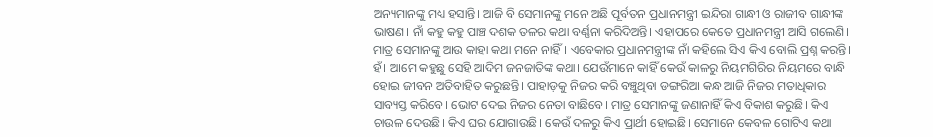ଅନ୍ୟମାନଙ୍କୁ ମଧ୍ୟ ହସାନ୍ତି। ଆଜି ବି ସେମାନଙ୍କୁ ମନେ ଅଛି ପୂର୍ବତନ ପ୍ରଧାନମନ୍ତ୍ରୀ ଇନ୍ଦିରା ଗାନ୍ଧୀ ଓ ରାଜୀବ ଗାନ୍ଧୀଙ୍କ ଭାଷଣ। ନାଁ କହୁ କହୁ ପାଞ୍ଚ ଦଶକ ତଳର କଥା ବର୍ଣ୍ଣନା କରିଦିଅନ୍ତି। ଏହାପରେ କେତେ ପ୍ରଧାନମନ୍ତ୍ରୀ ଆସି ଗଲେଣି। ମାତ୍ର ସେମାନଙ୍କୁ ଆଉ କାହା କଥା ମନେ ନାହିଁ। ଏବେକାର ପ୍ରଧାନମନ୍ତ୍ରୀଙ୍କ ନାଁ କହିଲେ ସିଏ କିଏ ବୋଲି ପ୍ରଶ୍ନ କରନ୍ତି। ହଁ। ଆମେ କହୁଛୁ ସେହି ଆଦିମ ଜନଜାତିଙ୍କ କଥା। ଯେଉଁମାନେ କାହିଁ କେଉଁ କାଳରୁ ନିୟମଗିରିର ନିୟମରେ ବାନ୍ଧି ହୋଇ ଜୀବନ ଅତିବାହିତ କରୁଛନ୍ତି। ପାହାଡ଼କୁ ନିଜର କରି ବଞ୍ଚୁଥିବା ଡଙ୍ଗରିଆ କନ୍ଧ ଆଜି ନିଜର ମତାଧିକାର ସାବ୍ୟସ୍ତ କରିବେ। ଭୋଟ ଦେଇ ନିଜର ନେତା ବାଛିବେ। ମାତ୍ର ସେମାନଙ୍କୁ ଜଣାନାହିଁ କିଏ ବିକାଶ କରୁଛି। କିଏ ଚାଉଳ ଦେଉଛି। କିଏ ଘର ଯୋଗାଉଛି। କେଉଁ ଦଳରୁ କିଏ ପ୍ରାର୍ଥୀ ହୋଇଛି। ସେମାନେ କେବଳ ଗୋଟିଏ କଥା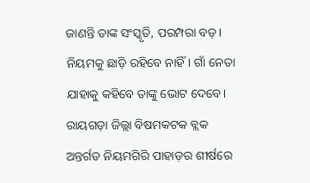ଜାଣନ୍ତି ତାଙ୍କ ସଂସ୍କୃତି, ପରମ୍ପରା ବଡ଼। ନିୟମକୁ ଛାଡ଼ି ରହିବେ ନାହିଁ। ଗାଁ ନେତା ଯାହାକୁ କହିବେ ତାଙ୍କୁ ଭୋଟ ଦେବେ। ରାୟଗଡ଼ା ଜିଲ୍ଲା ବିଷମକଟକ ବ୍ଲକ ଅନ୍ତର୍ଗତ ନିୟମଗିରି ପାହାଡ଼ର ଶୀର୍ଷରେ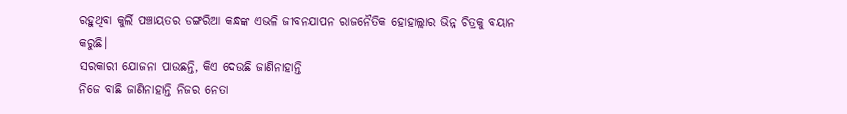ରହୁଥିବା କୁର୍ଲି ପଞ୍ଚାୟତର ଡଙ୍ଗରିଆ କନ୍ଧଙ୍କ ଏଭଳି ଜୀବନଯାପନ ରାଜନୈତିକ ହୋହାଲ୍ଲାର ଭିନ୍ନ ଚିତ୍ରକୁ ବୟାନ କରୁଛି।
ସରକାରୀ ଯୋଜନା ପାଉଛନ୍ତି, କିଏ ଦେଉଛି ଜାଣିନାହାନ୍ତି
ନିଜେ ବାଛି ଜାଣିନାହାନ୍ତି ନିଜର ନେତା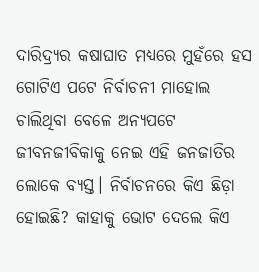ଦାରିଦ୍ର୍ୟର କଷାଘାତ ମଧ୍ୟରେ ମୁହଁରେ ହସ
ଗୋଟିଏ ପଟେ ନିର୍ବାଚନୀ ମାହୋଲ ଚାଲିଥିବା ବେଳେ ଅନ୍ୟପଟେ ଜୀବନଜୀବିକାକୁ ନେଇ ଏହି ଜନଜାତିର ଲୋକେ ବ୍ୟସ୍ତ। ନିର୍ବାଚନରେ କିଏ ଛିଡ଼ା ହୋଇଛି? କାହାକୁ ଭୋଟ ଦେଲେ କିଏ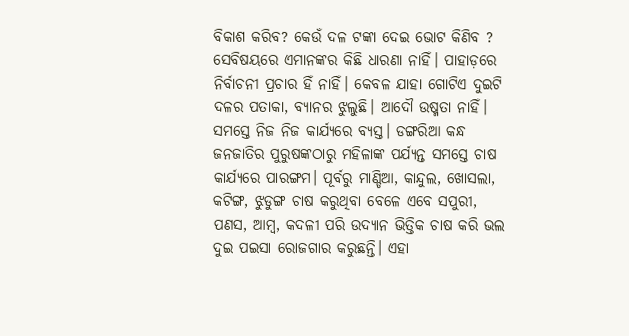ବିକାଶ କରିବ? କେଉଁ ଦଳ ଟଙ୍କା ଦେଇ ଭୋଟ କିଣିବ ? ସେବିଷୟରେ ଏମାନଙ୍କର କିଛି ଧାରଣା ନାହିଁ। ପାହାଡ଼ରେ ନିର୍ବାଚନୀ ପ୍ରଚାର ହିଁ ନାହିଁ। କେବଳ ଯାହା ଗୋଟିଏ ଦୁଇଟି ଦଳର ପତାକା, ବ୍ୟାନର ଝୁଲୁଛି। ଆଦୌ ଉଷ୍ମତା ନାହିଁ। ସମସ୍ତେ ନିଜ ନିଜ କାର୍ଯ୍ୟରେ ବ୍ୟସ୍ତ। ଡଙ୍ଗରିଆ କନ୍ଧ ଜନଜାତିର ପୁରୁଷଙ୍କଠାରୁ ମହିଳାଙ୍କ ପର୍ଯ୍ୟନ୍ତ ସମସ୍ତେ ଚାଷ କାର୍ଯ୍ୟରେ ପାରଙ୍ଗମ। ପୂର୍ବରୁ ମାଣ୍ଡିଆ, କାନ୍ଦୁଲ, ଖୋସଲା, କଟିଙ୍ଗ, ଝୁଡୁଙ୍ଗ ଚାଷ କରୁଥିବା ବେଳେ ଏବେ ସପୁରୀ, ପଣସ, ଆମ୍ବ, କଦଳୀ ପରି ଉଦ୍ୟାନ ଭିତ୍ତିକ ଚାଷ କରି ଭଲ ଦୁଇ ପଇସା ରୋଜଗାର କରୁଛନ୍ତି। ଏହା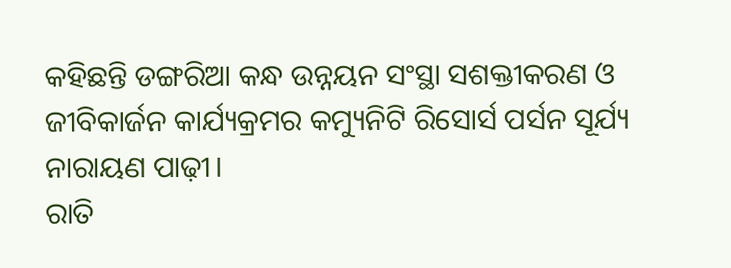କହିଛନ୍ତି ଡଙ୍ଗରିଆ କନ୍ଧ ଉନ୍ନୟନ ସଂସ୍ଥା ସଶକ୍ତୀକରଣ ଓ ଜୀବିକାର୍ଜନ କାର୍ଯ୍ୟକ୍ରମର କମ୍ୟୁନିଟି ରିସୋର୍ସ ପର୍ସନ ସୂର୍ଯ୍ୟ ନାରାୟଣ ପାଢ଼ୀ।
ରାତି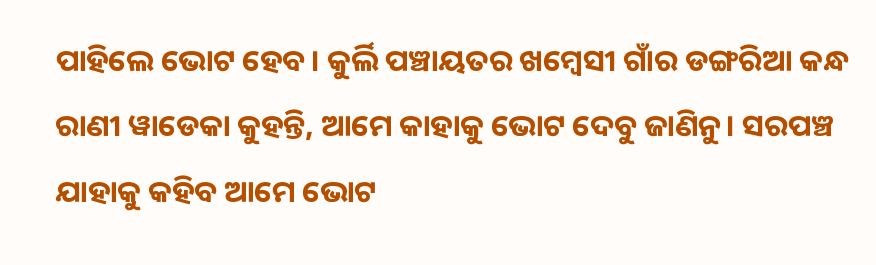ପାହିଲେ ଭୋଟ ହେବ। କୁର୍ଲି ପଞ୍ଚାୟତର ଖମ୍ବେସୀ ଗାଁର ଡଙ୍ଗରିଆ କନ୍ଧ ରାଣୀ ୱାଡେକା କୁହନ୍ତି, ଆମେ କାହାକୁ ଭୋଟ ଦେବୁ ଜାଣିନୁ। ସରପଞ୍ଚ ଯାହାକୁ କହିବ ଆମେ ଭୋଟ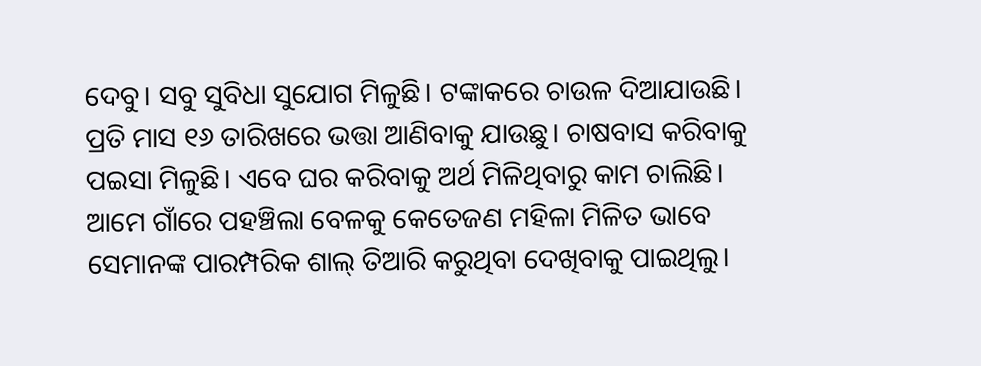ଦେବୁ। ସବୁ ସୁବିଧା ସୁଯୋଗ ମିଳୁଛି। ଟଙ୍କାକରେ ଚାଉଳ ଦିଆଯାଉଛି। ପ୍ରତି ମାସ ୧୬ ତାରିଖରେ ଭତ୍ତା ଆଣିବାକୁ ଯାଉଛୁ। ଚାଷବାସ କରିବାକୁ ପଇସା ମିଳୁଛି। ଏବେ ଘର କରିବାକୁ ଅର୍ଥ ମିଳିଥିବାରୁ କାମ ଚାଲିଛି। ଆମେ ଗାଁରେ ପହଞ୍ଚିଲା ବେଳକୁ କେତେଜଣ ମହିଳା ମିଳିତ ଭାବେ ସେମାନଙ୍କ ପାରମ୍ପରିକ ଶାଲ୍ ତିଆରି କରୁଥିବା ଦେଖିବାକୁ ପାଇଥିଲୁ।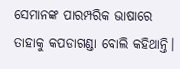ସେମାନଙ୍କ ପାରମ୍ପରିକ ଭାଷାରେ ତାହାକୁ କପଡାଗଣ୍ଡା ବୋଲି କହିଥାନ୍ତି।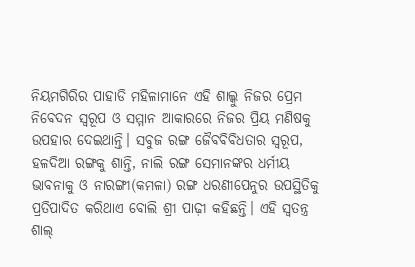ନିୟମଗିରିର ପାହାଡି ମହିଳାମାନେ ଏହି ଶାଲ୍କୁ ନିଜର ପ୍ରେମ ନିବେଦନ ସ୍ୱରୂପ ଓ ସମ୍ମାନ ଆକାରରେ ନିଜର ପ୍ରିୟ ମଣିଷକୁ ଉପହାର ଦେଇଥାନ୍ତି। ସବୁଜ ରଙ୍ଗ ଜୈବବିବିଧତାର ସ୍ୱରୂପ, ହଳଦିଆ ରଙ୍ଗକୁ ଶାନ୍ତି, ନାଲି ରଙ୍ଗ ସେମାନଙ୍କର ଧର୍ମୀୟ ଭାବନାକୁ ଓ ନାରଙ୍ଗୀ(କମଳା) ରଙ୍ଗ ଧରଣୀପେନୁର ଉପସ୍ଥିତିକୁ ପ୍ରତିପାଦିତ କରିଥାଏ ବୋଲି ଶ୍ରୀ ପାଢ଼ୀ କହିଛନ୍ତି। ଏହି ସ୍ୱତନ୍ତ୍ର ଶାଲ୍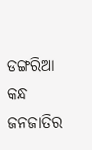ଡଙ୍ଗରିଆ କନ୍ଧ ଜନଜାତିର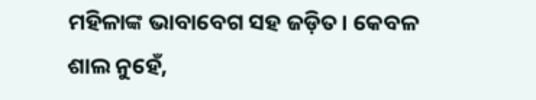ମହିଳାଙ୍କ ଭାବାବେଗ ସହ ଜଡ଼ିତ। କେବଳ ଶାଲ ନୁହେଁ,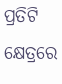ପ୍ରତିଟି କ୍ଷେତ୍ରରେ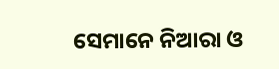ସେମାନେ ନିଆରା ଓ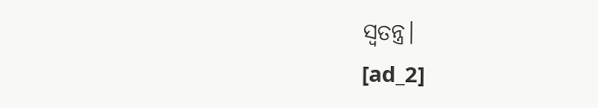ସ୍ୱତନ୍ତ୍ର।
[ad_2]